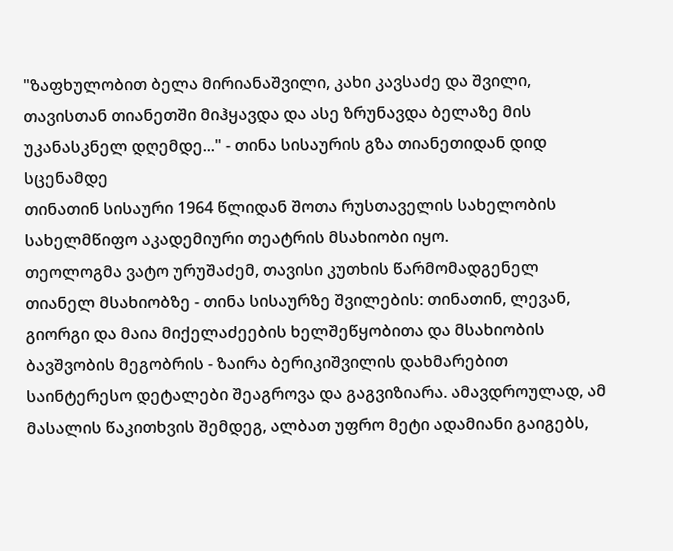"ზაფხულობით ბელა მირიანაშვილი, კახი კავსაძე და შვილი, თავისთან თიანეთში მიჰყავდა და ასე ზრუნავდა ბელაზე მის უკანასკნელ დღემდე..." - თინა სისაურის გზა თიანეთიდან დიდ სცენამდე
თინათინ სისაური 1964 წლიდან შოთა რუსთაველის სახელობის სახელმწიფო აკადემიური თეატრის მსახიობი იყო.
თეოლოგმა ვატო ურუშაძემ, თავისი კუთხის წარმომადგენელ თიანელ მსახიობზე - თინა სისაურზე შვილების: თინათინ, ლევან, გიორგი და მაია მიქელაძეების ხელშეწყობითა და მსახიობის ბავშვობის მეგობრის - ზაირა ბერიკიშვილის დახმარებით საინტერესო დეტალები შეაგროვა და გაგვიზიარა. ამავდროულად, ამ მასალის წაკითხვის შემდეგ, ალბათ უფრო მეტი ადამიანი გაიგებს,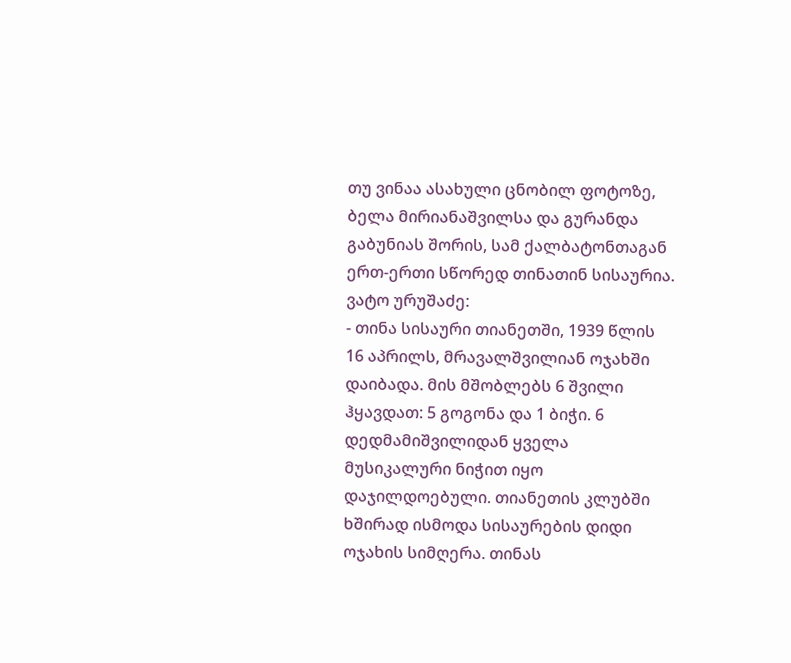თუ ვინაა ასახული ცნობილ ფოტოზე, ბელა მირიანაშვილსა და გურანდა გაბუნიას შორის, სამ ქალბატონთაგან ერთ-ერთი სწორედ თინათინ სისაურია.
ვატო ურუშაძე:
- თინა სისაური თიანეთში, 1939 წლის 16 აპრილს, მრავალშვილიან ოჯახში დაიბადა. მის მშობლებს 6 შვილი ჰყავდათ: 5 გოგონა და 1 ბიჭი. 6 დედმამიშვილიდან ყველა მუსიკალური ნიჭით იყო დაჯილდოებული. თიანეთის კლუბში ხშირად ისმოდა სისაურების დიდი ოჯახის სიმღერა. თინას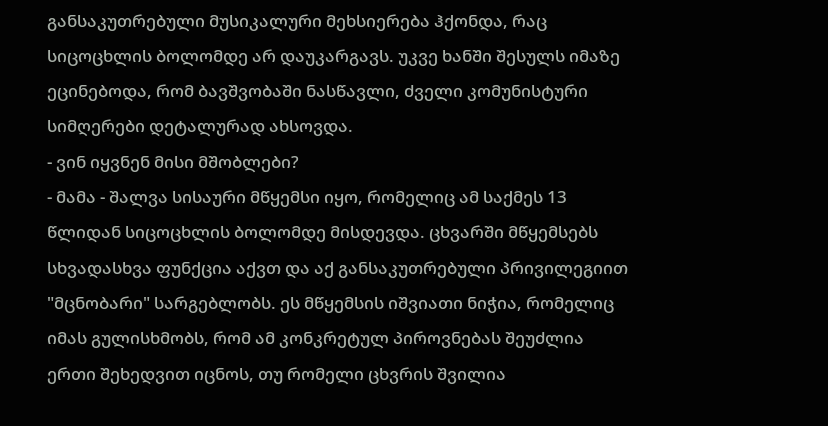განსაკუთრებული მუსიკალური მეხსიერება ჰქონდა, რაც სიცოცხლის ბოლომდე არ დაუკარგავს. უკვე ხანში შესულს იმაზე ეცინებოდა, რომ ბავშვობაში ნასწავლი, ძველი კომუნისტური სიმღერები დეტალურად ახსოვდა.
- ვინ იყვნენ მისი მშობლები?
- მამა - შალვა სისაური მწყემსი იყო, რომელიც ამ საქმეს 13 წლიდან სიცოცხლის ბოლომდე მისდევდა. ცხვარში მწყემსებს სხვადასხვა ფუნქცია აქვთ და აქ განსაკუთრებული პრივილეგიით "მცნობარი" სარგებლობს. ეს მწყემსის იშვიათი ნიჭია, რომელიც იმას გულისხმობს, რომ ამ კონკრეტულ პიროვნებას შეუძლია ერთი შეხედვით იცნოს, თუ რომელი ცხვრის შვილია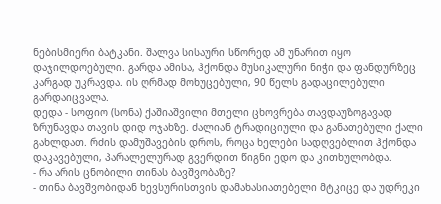ნებისმიერი ბატკანი. შალვა სისაური სწორედ ამ უნარით იყო დაჯილდოებული. გარდა ამისა, ჰქონდა მუსიკალური ნიჭი და ფანდურზეც კარგად უკრავდა. ის ღრმად მოხუცებული, 90 წელს გადაცილებული გარდაიცვალა.
დედა - სოფიო (სონა) ქაშიაშვილი მთელი ცხოვრება თავდაუზოგავად ზრუნავდა თავის დიდ ოჯახზე. ძალიან ტრადიციული და განათებული ქალი გახლდათ. რძის დამუშავების დროს, როცა ხელები სადღვებლით ჰქონდა დაკავებული, პარალელურად გვერდით წიგნი ედო და კითხულობდა.
- რა არის ცნობილი თინას ბავშვობაზე?
- თინა ბავშვობიდან ხევსურისთვის დამახასიათებელი მტკიცე და უდრეკი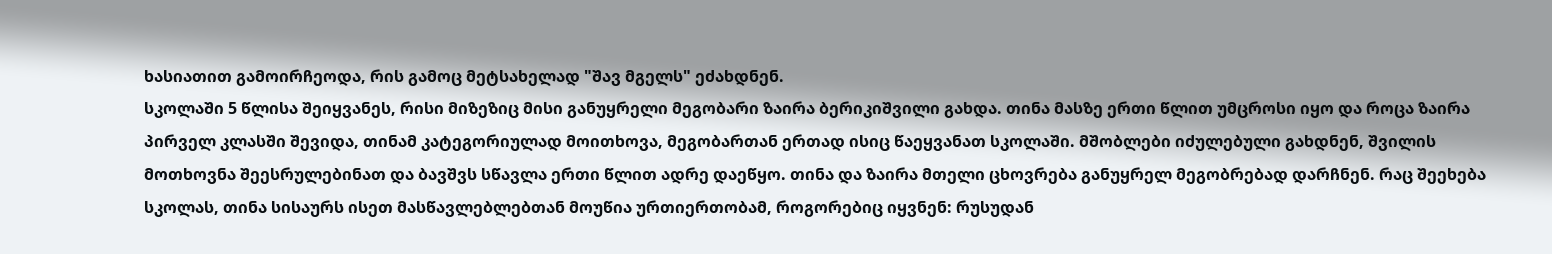ხასიათით გამოირჩეოდა, რის გამოც მეტსახელად "შავ მგელს" ეძახდნენ.
სკოლაში 5 წლისა შეიყვანეს, რისი მიზეზიც მისი განუყრელი მეგობარი ზაირა ბერიკიშვილი გახდა. თინა მასზე ერთი წლით უმცროსი იყო და როცა ზაირა პირველ კლასში შევიდა, თინამ კატეგორიულად მოითხოვა, მეგობართან ერთად ისიც წაეყვანათ სკოლაში. მშობლები იძულებული გახდნენ, შვილის მოთხოვნა შეესრულებინათ და ბავშვს სწავლა ერთი წლით ადრე დაეწყო. თინა და ზაირა მთელი ცხოვრება განუყრელ მეგობრებად დარჩნენ. რაც შეეხება სკოლას, თინა სისაურს ისეთ მასწავლებლებთან მოუწია ურთიერთობამ, როგორებიც იყვნენ: რუსუდან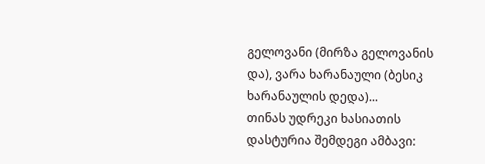გელოვანი (მირზა გელოვანის და), ვარა ხარანაული (ბესიკ ხარანაულის დედა)...
თინას უდრეკი ხასიათის დასტურია შემდეგი ამბავი: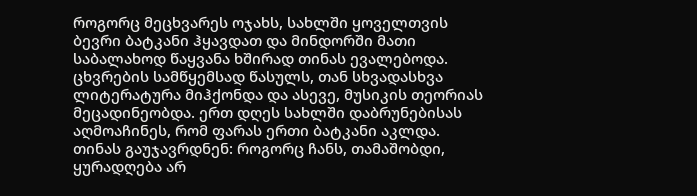როგორც მეცხვარეს ოჯახს, სახლში ყოველთვის ბევრი ბატკანი ჰყავდათ და მინდორში მათი საბალახოდ წაყვანა ხშირად თინას ევალებოდა. ცხვრების სამწყემსად წასულს, თან სხვადასხვა ლიტერატურა მიჰქონდა და ასევე, მუსიკის თეორიას მეცადინეობდა. ერთ დღეს სახლში დაბრუნებისას აღმოაჩინეს, რომ ფარას ერთი ბატკანი აკლდა. თინას გაუჯავრდნენ: როგორც ჩანს, თამაშობდი, ყურადღება არ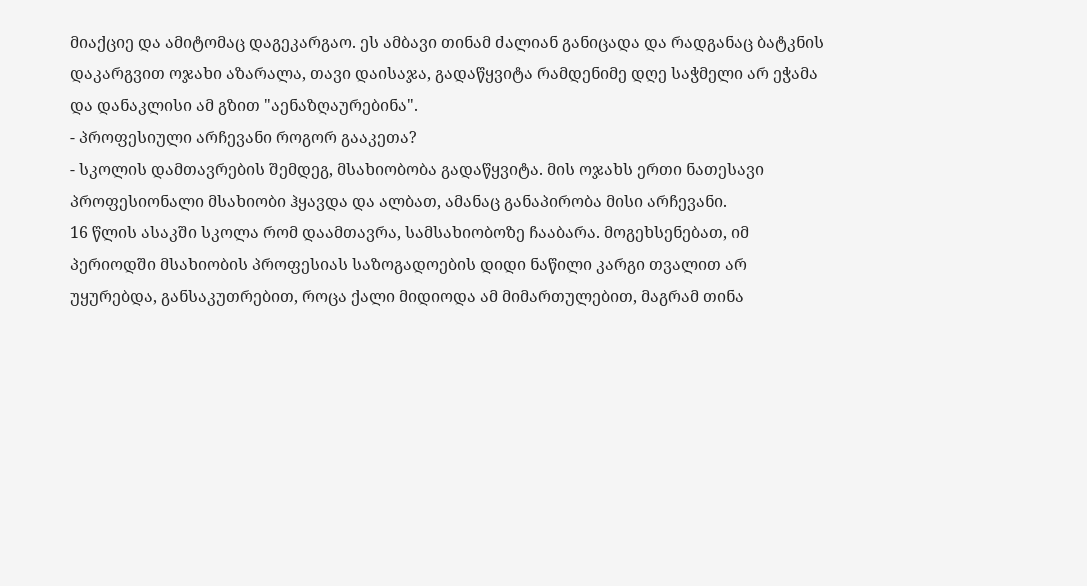მიაქციე და ამიტომაც დაგეკარგაო. ეს ამბავი თინამ ძალიან განიცადა და რადგანაც ბატკნის დაკარგვით ოჯახი აზარალა, თავი დაისაჯა, გადაწყვიტა რამდენიმე დღე საჭმელი არ ეჭამა და დანაკლისი ამ გზით "აენაზღაურებინა".
- პროფესიული არჩევანი როგორ გააკეთა?
- სკოლის დამთავრების შემდეგ, მსახიობობა გადაწყვიტა. მის ოჯახს ერთი ნათესავი პროფესიონალი მსახიობი ჰყავდა და ალბათ, ამანაც განაპირობა მისი არჩევანი.
16 წლის ასაკში სკოლა რომ დაამთავრა, სამსახიობოზე ჩააბარა. მოგეხსენებათ, იმ პერიოდში მსახიობის პროფესიას საზოგადოების დიდი ნაწილი კარგი თვალით არ უყურებდა, განსაკუთრებით, როცა ქალი მიდიოდა ამ მიმართულებით, მაგრამ თინა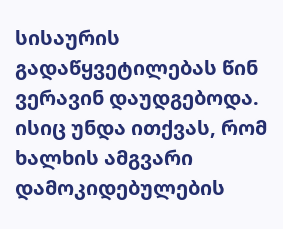სისაურის გადაწყვეტილებას წინ ვერავინ დაუდგებოდა. ისიც უნდა ითქვას, რომ ხალხის ამგვარი დამოკიდებულების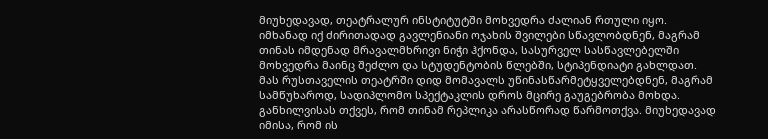მიუხედავად, თეატრალურ ინსტიტუტში მოხვედრა ძალიან რთული იყო. იმხანად იქ ძირითადად გავლენიანი ოჯახის შვილები სწავლობდნენ, მაგრამ თინას იმდენად მრავალმხრივი ნიჭი ჰქონდა, სასურველ სასწავლებელში მოხვედრა მაინც შეძლო და სტუდენტობის წლებში, სტიპენდიატი გახლდათ. მას რუსთაველის თეატრში დიდ მომავალს უწინასწარმეტყველებდნენ, მაგრამ სამწუხაროდ, სადიპლომო სპექტაკლის დროს მცირე გაუგებრობა მოხდა. განხილვისას თქვეს, რომ თინამ რეპლიკა არასწორად წარმოთქვა. მიუხედავად იმისა, რომ ის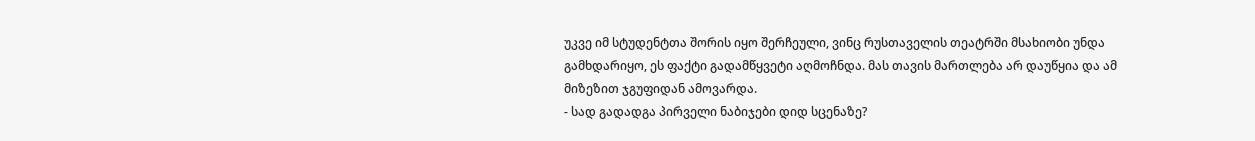უკვე იმ სტუდენტთა შორის იყო შერჩეული, ვინც რუსთაველის თეატრში მსახიობი უნდა გამხდარიყო, ეს ფაქტი გადამწყვეტი აღმოჩნდა. მას თავის მართლება არ დაუწყია და ამ მიზეზით ჯგუფიდან ამოვარდა.
- სად გადადგა პირველი ნაბიჯები დიდ სცენაზე?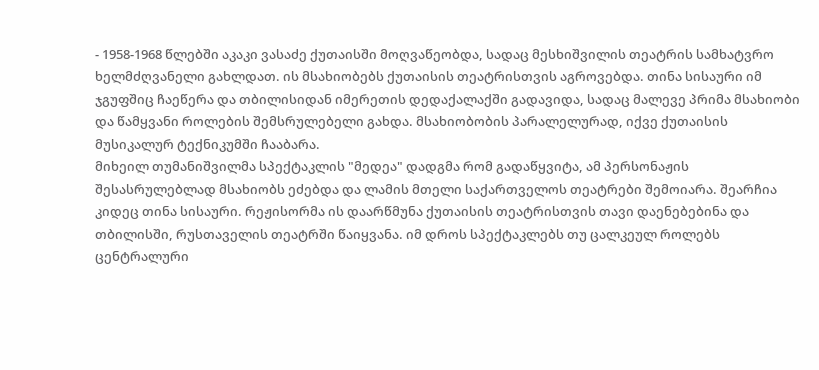- 1958-1968 წლებში აკაკი ვასაძე ქუთაისში მოღვაწეობდა, სადაც მესხიშვილის თეატრის სამხატვრო ხელმძღვანელი გახლდათ. ის მსახიობებს ქუთაისის თეატრისთვის აგროვებდა. თინა სისაური იმ ჯგუფშიც ჩაეწერა და თბილისიდან იმერეთის დედაქალაქში გადავიდა, სადაც მალევე პრიმა მსახიობი და წამყვანი როლების შემსრულებელი გახდა. მსახიობობის პარალელურად, იქვე ქუთაისის მუსიკალურ ტექნიკუმში ჩააბარა.
მიხეილ თუმანიშვილმა სპექტაკლის "მედეა" დადგმა რომ გადაწყვიტა, ამ პერსონაჟის შესასრულებლად მსახიობს ეძებდა და ლამის მთელი საქართველოს თეატრები შემოიარა. შეარჩია კიდეც თინა სისაური. რეჟისორმა ის დაარწმუნა ქუთაისის თეატრისთვის თავი დაენებებინა და თბილისში, რუსთაველის თეატრში წაიყვანა. იმ დროს სპექტაკლებს თუ ცალკეულ როლებს ცენტრალური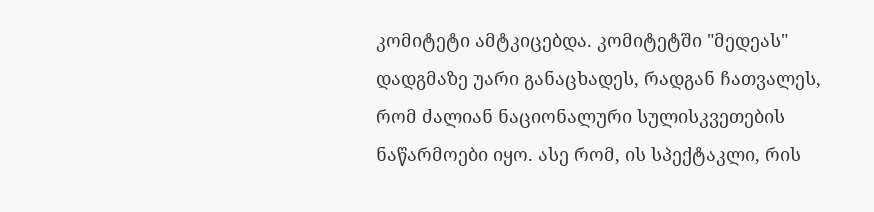კომიტეტი ამტკიცებდა. კომიტეტში "მედეას" დადგმაზე უარი განაცხადეს, რადგან ჩათვალეს, რომ ძალიან ნაციონალური სულისკვეთების ნაწარმოები იყო. ასე რომ, ის სპექტაკლი, რის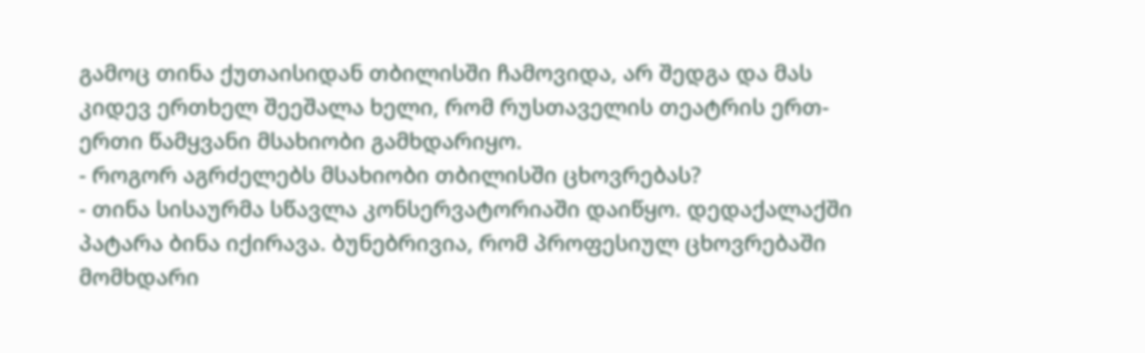გამოც თინა ქუთაისიდან თბილისში ჩამოვიდა, არ შედგა და მას კიდევ ერთხელ შეეშალა ხელი, რომ რუსთაველის თეატრის ერთ-ერთი წამყვანი მსახიობი გამხდარიყო.
- როგორ აგრძელებს მსახიობი თბილისში ცხოვრებას?
- თინა სისაურმა სწავლა კონსერვატორიაში დაიწყო. დედაქალაქში პატარა ბინა იქირავა. ბუნებრივია, რომ პროფესიულ ცხოვრებაში მომხდარი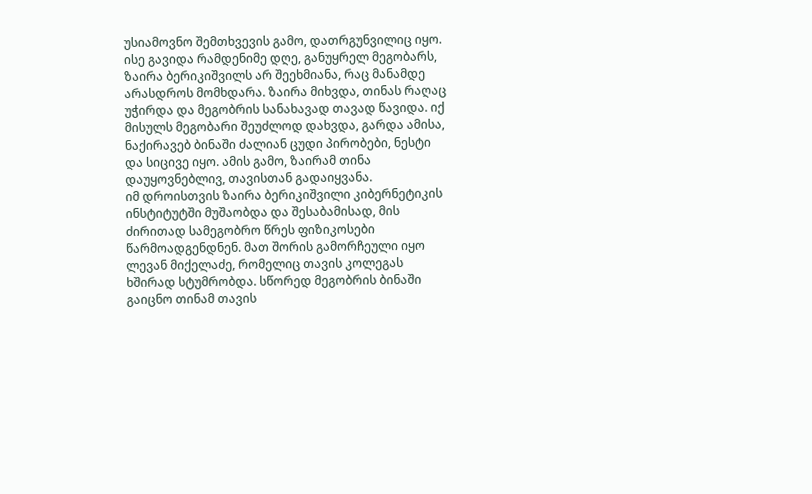უსიამოვნო შემთხვევის გამო, დათრგუნვილიც იყო. ისე გავიდა რამდენიმე დღე, განუყრელ მეგობარს, ზაირა ბერიკიშვილს არ შეეხმიანა, რაც მანამდე არასდროს მომხდარა. ზაირა მიხვდა, თინას რაღაც უჭირდა და მეგობრის სანახავად თავად წავიდა. იქ მისულს მეგობარი შეუძლოდ დახვდა, გარდა ამისა, ნაქირავებ ბინაში ძალიან ცუდი პირობები, ნესტი და სიცივე იყო. ამის გამო, ზაირამ თინა დაუყოვნებლივ, თავისთან გადაიყვანა.
იმ დროისთვის ზაირა ბერიკიშვილი კიბერნეტიკის ინსტიტუტში მუშაობდა და შესაბამისად, მის ძირითად სამეგობრო წრეს ფიზიკოსები წარმოადგენდნენ. მათ შორის გამორჩეული იყო ლევან მიქელაძე, რომელიც თავის კოლეგას ხშირად სტუმრობდა. სწორედ მეგობრის ბინაში გაიცნო თინამ თავის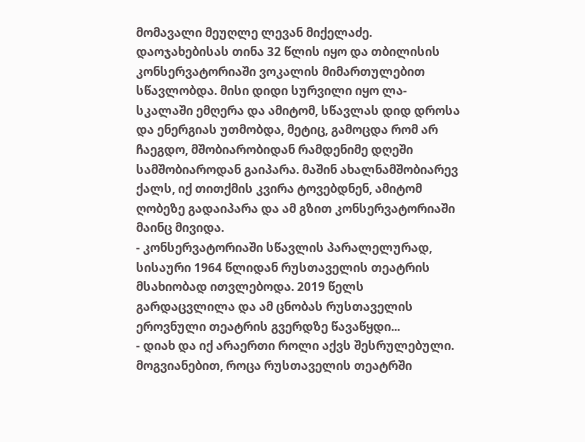მომავალი მეუღლე ლევან მიქელაძე. დაოჯახებისას თინა 32 წლის იყო და თბილისის კონსერვატორიაში ვოკალის მიმართულებით სწავლობდა. მისი დიდი სურვილი იყო ლა-სკალაში ემღერა და ამიტომ, სწავლას დიდ დროსა და ენერგიას უთმობდა, მეტიც, გამოცდა რომ არ ჩაეგდო, მშობიარობიდან რამდენიმე დღეში სამშობიაროდან გაიპარა. მაშინ ახალნამშობიარევ ქალს, იქ თითქმის კვირა ტოვებდნენ, ამიტომ ღობეზე გადაიპარა და ამ გზით კონსერვატორიაში მაინც მივიდა.
- კონსერვატორიაში სწავლის პარალელურად, სისაური 1964 წლიდან რუსთაველის თეატრის მსახიობად ითვლებოდა. 2019 წელს გარდაცვლილა და ამ ცნობას რუსთაველის ეროვნული თეატრის გვერდზე წავაწყდი...
- დიახ და იქ არაერთი როლი აქვს შესრულებული. მოგვიანებით, როცა რუსთაველის თეატრში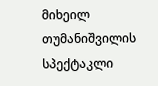მიხეილ თუმანიშვილის სპექტაკლი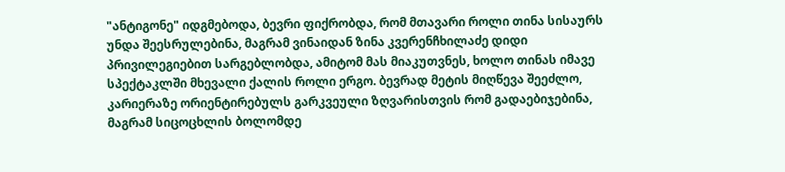"ანტიგონე" იდგმებოდა, ბევრი ფიქრობდა, რომ მთავარი როლი თინა სისაურს უნდა შეესრულებინა, მაგრამ ვინაიდან ზინა კვერენჩხილაძე დიდი პრივილეგიებით სარგებლობდა, ამიტომ მას მიაკუთვნეს, ხოლო თინას იმავე სპექტაკლში მხევალი ქალის როლი ერგო. ბევრად მეტის მიღწევა შეეძლო, კარიერაზე ორიენტირებულს გარკვეული ზღვარისთვის რომ გადაებიჯებინა, მაგრამ სიცოცხლის ბოლომდე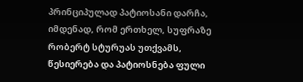პრინციპულად პატიოსანი დარჩა, იმდენად, რომ ერთხელ, სუფრაზე რობერტ სტურუას უთქვამს, წესიერება და პატიოსნება ფული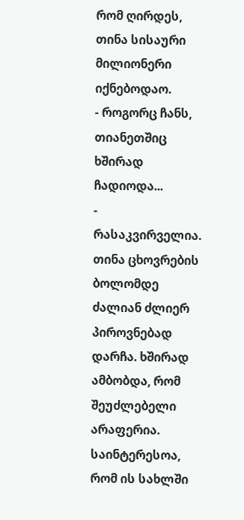რომ ღირდეს, თინა სისაური მილიონერი იქნებოდაო.
- როგორც ჩანს, თიანეთშიც ხშირად ჩადიოდა...
- რასაკვირველია. თინა ცხოვრების ბოლომდე ძალიან ძლიერ პიროვნებად დარჩა. ხშირად ამბობდა, რომ შეუძლებელი არაფერია. საინტერესოა, რომ ის სახლში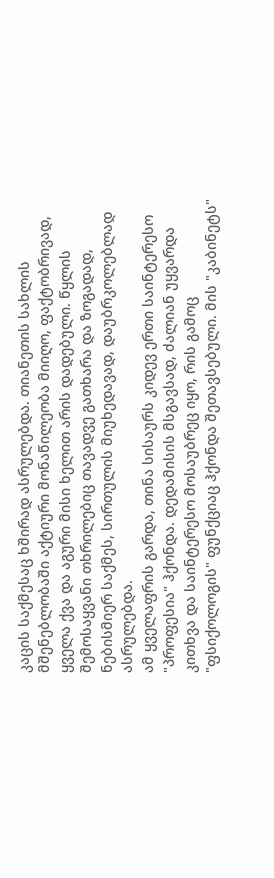კაცის საქმესაც ხშირად ასრულებდა. თიანეთის სახლის მშენებლობაში აქტიური მონაწილეობა მიიღო, ფაქტობრივად, ყველა ქვა და აგური მისი ხელით არის დადებული. წყლის შემოსაყვანი თხრილებიც თავადვე გათხარა და ზოგადად, ნებისმიერ საქმეს, სირთულის მიუხედავად, დაუბრკოლებლად ასრულებდა.
ამ ყველაფრის გარდა, თინა სისაურს კიდევ ერთი საინტერესო "პროფესია" ჰქონდა. დედამისის მსგავსად, ძალიან უყვარდა კითხვა და საინტერესო მოსაუბრეც იყო, რის გამოც "ფსიქოლოგის" ფუნქციაც ჰქონდა შეთავსებული. მის "კაბინეტს"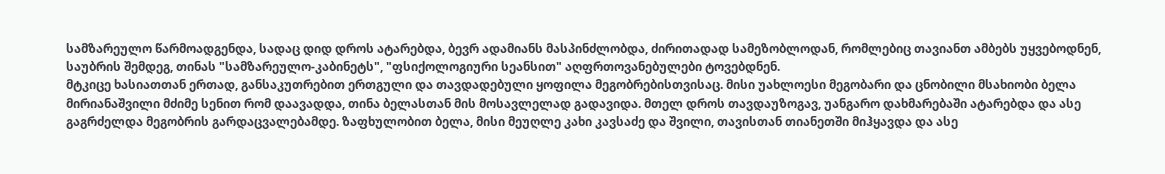სამზარეულო წარმოადგენდა, სადაც დიდ დროს ატარებდა, ბევრ ადამიანს მასპინძლობდა, ძირითადად სამეზობლოდან, რომლებიც თავიანთ ამბებს უყვებოდნენ, საუბრის შემდეგ, თინას "სამზარეულო-კაბინეტს", "ფსიქოლოგიური სეანსით" აღფრთოვანებულები ტოვებდნენ.
მტკიცე ხასიათთან ერთად, განსაკუთრებით ერთგული და თავდადებული ყოფილა მეგობრებისთვისაც. მისი უახლოესი მეგობარი და ცნობილი მსახიობი ბელა მირიანაშვილი მძიმე სენით რომ დაავადდა, თინა ბელასთან მის მოსავლელად გადავიდა. მთელ დროს თავდაუზოგავ, უანგარო დახმარებაში ატარებდა და ასე გაგრძელდა მეგობრის გარდაცვალებამდე. ზაფხულობით ბელა, მისი მეუღლე კახი კავსაძე და შვილი, თავისთან თიანეთში მიჰყავდა და ასე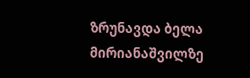ზრუნავდა ბელა მირიანაშვილზე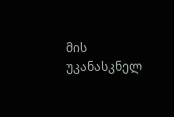მის უკანასკნელ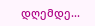დღემდე...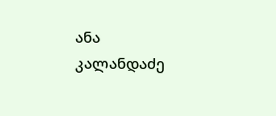ანა კალანდაძე